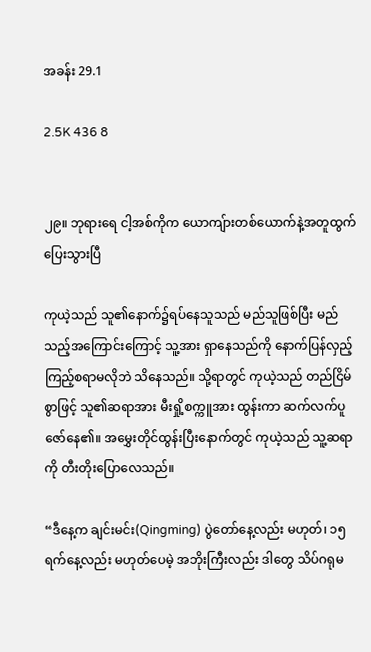အခန်း 29.1

2.5K 436 8


၂၉။ ဘုရားရေ ငါ့အစ်ကိုက ယောကျ်ားတစ်ယောက်နဲ့အတူထွက်ပြေးသွားပြီ

ကုယဲ့သည် သူ၏နောက်၌ရပ်နေသူသည် မည်သူဖြစ်ပြီး မည်သည့်အကြောင်းကြောင့် သူ့အား ရှာနေသည်ကို နောက်ပြန်လှည့်ကြည့်စရာမလိုဘဲ သိနေသည်။ သို့ရာတွင် ကုယဲ့သည် တည်ငြိမ်စွာဖြင့် သူ၏ဆရာအား မီးရှို့စက္ကူအား ထွန်းကာ ဆက်လက်ပူဇော်နေ၏။ အမွှေးတိုင်ထွန်းပြီးနောက်တွင် ကုယဲ့သည် သူ့ဆရာကို တီးတိုးပြောလေသည်။

“ဒီနေ့က ချင်းမင်း(Qingming) ပွဲတော်နေ့လည်း မဟုတ်၊ ၁၅ ရက်‌နေ့လည်း မဟုတ်‌ပေမဲ့ အဘိုးကြီးလည်း ဒါတွေ သိပ်ဂရုမ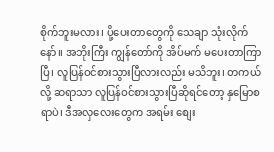စိုက်ဘူးမလား၊ ပို့ပေးတာတွေကို သေချာ သုံးလိုက်နော်။ အဘိုးကြီး ကျွန်တော်ကို အိပ်မက် မပေးတာကြာပြီ၊ လူပြန်ဝင်စားသွားပြီလားလည်း မသိဘူး၊ တကယ်လို့ ဆရာသာ လူပြန်ဝင်စားသွားပြီဆိုရင်တော့ နှမြောစရာပဲ၊ ဒီအလှလေးတွေက အရမ်း စျေး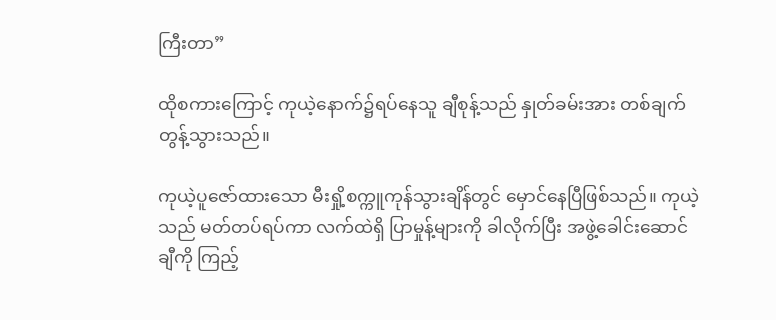ကြီးတာ”

ထိုစကားကြောင့် ကုယဲ့နောက်၌ရပ်နေသူ ချီစုန့်သည် နှုတ်ခမ်းအား တစ်ချက်တွန့်သွားသည်။

ကုယဲ့ပူဇော်ထားသော မီးရှို့စက္ကူကုန်သွားချိန်တွင် မှောင်နေပြီဖြစ်သည်။ ကုယဲ့သည် မတ်တပ်ရပ်ကာ လက်ထဲရှိ ပြာမှုန့်များကို ခါလိုက်ပြီး အဖွဲ့ခေါင်းဆောင်ချီကို ကြည့်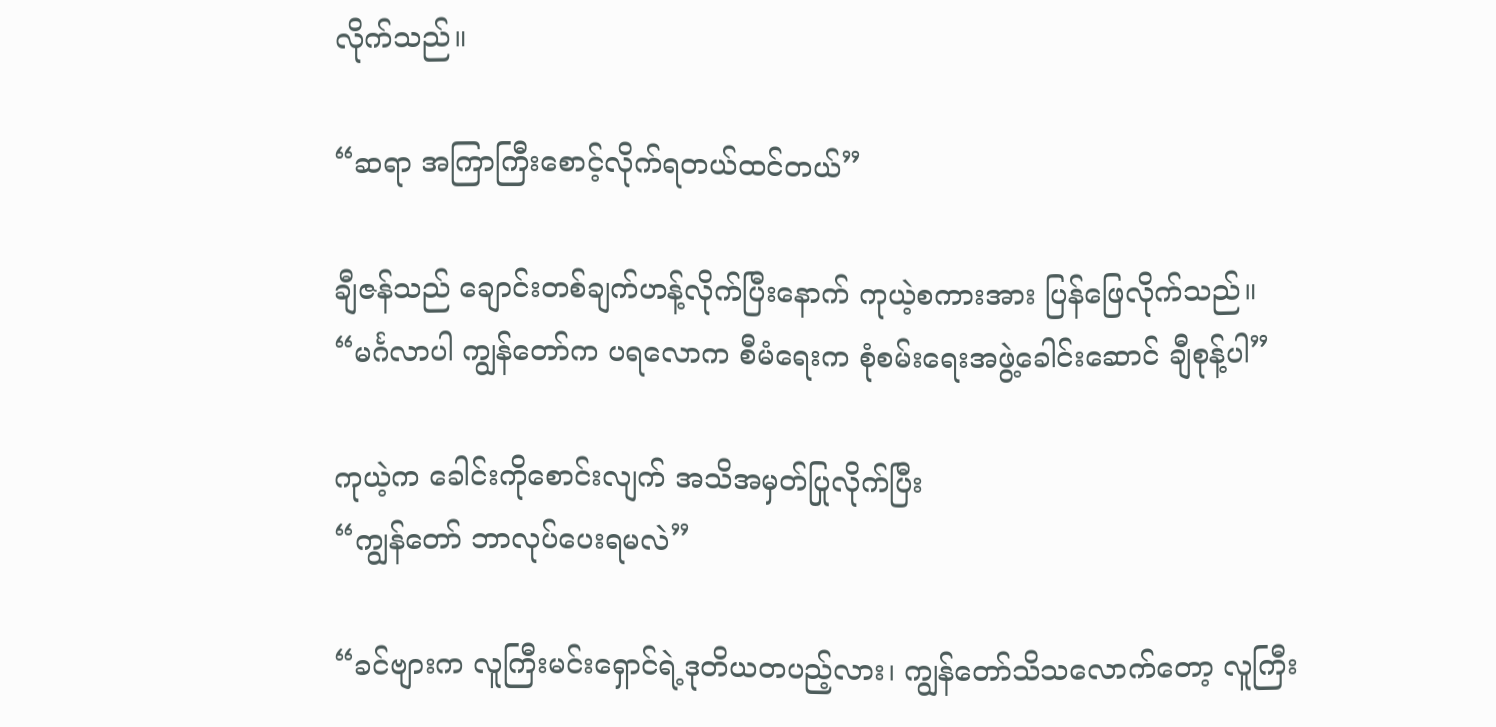လိုက်သည်။

“ဆရာ အကြာကြီးစောင့်လိုက်ရတယ်ထင်တယ်”

ချီဇန်သည် ချောင်းတစ်ချက်ဟန့်လိုက်ပြီးနောက် ကုယဲ့စကားအား ပြန်ဖြေလိုက်သည်။
“မင်္ဂလာပါ ကျွန်တော်က ပရလောက စီမံရေးက စုံစမ်းရေးအဖွဲ့ခေါင်းဆောင် ချီစုန့်ပါ”

ကုယဲ့က ခေါင်းကိုစောင်းလျက် အသိအမှတ်ပြုလိုက်ပြီး
“ကျွန်တော် ဘာလုပ်ပေးရမလဲ”

“ခင်ဗျားက လူကြီးမင်းရှောင်ရဲ့ဒုတိယတပည့်လား၊ ကျွန်တော်သိသလောက်တော့ လူကြီး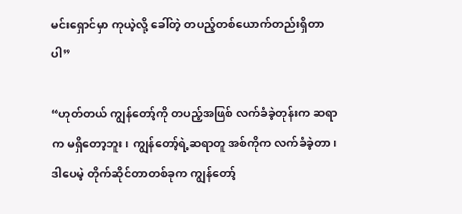မင်းရှောင်မှာ ကုယဲ့လို့ ခေါ်တဲ့ တပည့်တစ်ယောက်တည်းရှိတာပါ”

“ဟုတ်တယ် ကျွန်တော့်ကို တပည့်အဖြစ် လက်ခံခဲ့တုန်းက ဆရာက မရှိတော့ဘူး၊ ကျွန်တော့်ရဲ့ဆရာတူ အစ်ကိုက လက်ခံခဲ့တာ၊ ဒါပေမဲ့ တိုက်ဆိုင်တာတစ်ခုက ကျွန်တော့်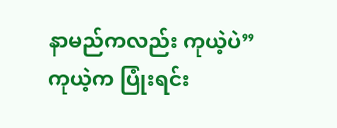နာမည်ကလည်း ကုယဲ့ပဲ”
ကုယဲ့က ပြုံးရင်း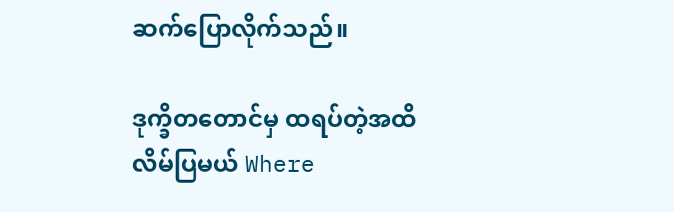ဆက်ပြောလိုက်သည်။

ဒုက္ခိတတောင်မှ ထရပ်တဲ့အထိ လိမ်ပြမယ် Where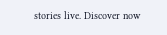stories live. Discover now